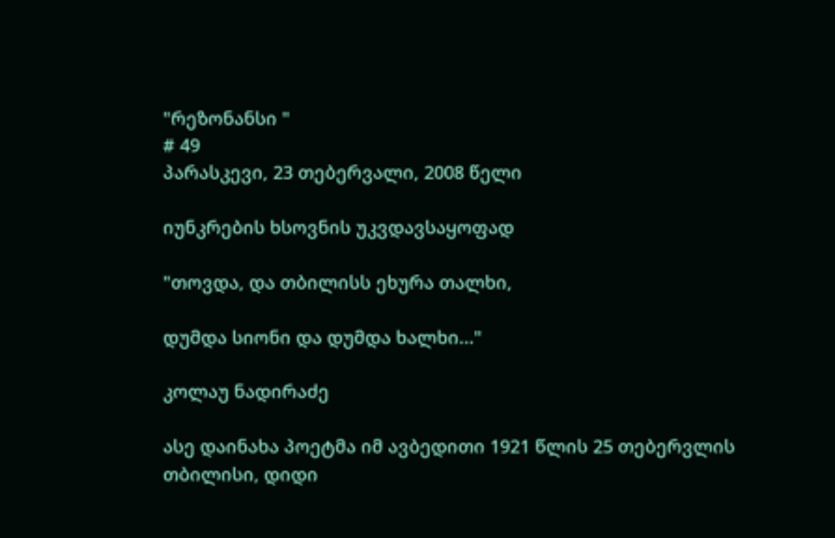"რეზონანსი "
# 49
პარასკევი, 23 თებერვალი, 2008 წელი

იუნკრების ხსოვნის უკვდავსაყოფად

"თოვდა, და თბილისს ეხურა თალხი,

დუმდა სიონი და დუმდა ხალხი..."

კოლაუ ნადირაძე

ასე დაინახა პოეტმა იმ ავბედითი 1921 წლის 25 თებერვლის თბილისი, დიდი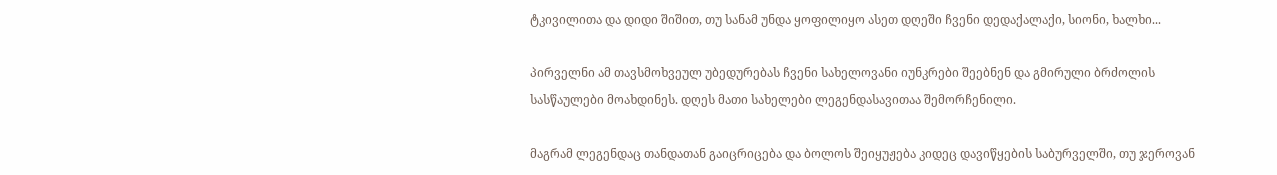ტკივილითა და დიდი შიშით, თუ სანამ უნდა ყოფილიყო ასეთ დღეში ჩვენი დედაქალაქი, სიონი, ხალხი...

პირველნი ამ თავსმოხვეულ უბედურებას ჩვენი სახელოვანი იუნკრები შეებნენ და გმირული ბრძოლის სასწაულები მოახდინეს. დღეს მათი სახელები ლეგენდასავითაა შემორჩენილი.

მაგრამ ლეგენდაც თანდათან გაიცრიცება და ბოლოს შეიყუჟება კიდეც დავიწყების საბურველში, თუ ჯეროვან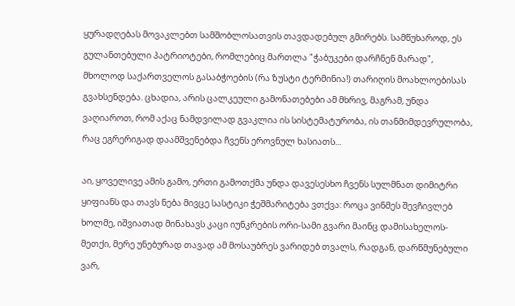ყურადღებას მოვაკლებთ სამშობლოსათვის თავდადებულ გმირებს. სამწუხაროდ, ეს გულანთებული პატრიოტები, რომლებიც მართლა "ჭაბუკები დარჩნენ მარად", მხოლოდ საქართველოს გასაბჭოების (რა ზუსტი ტერმინია!) თარიღის მოახლოებისას გვახსენდება. ცხადია, არის ცალკეული გამონათებები ამ მხრივ, მაგრამ, უნდა ვაღიაროთ, რომ აქაც ნამდვილად გვაკლია ის სისტემატურობა, ის თანმიმდევრულობა, რაც ეგრერიგად დაამშვენებდა ჩვენს ეროვნულ ხასიათს...

აი, ყოველივე ამის გამო, ერთი გამოთქმა უნდა დავესესხო ჩვენს სულმნათ დიმიტრი ყიფიანს და თავს ნება მივცე სასტიკი ჭეშმარიტება ვთქვა: როცა ვინმეს შევჩივლებ ხოლმე, იშვიათად მინახავს კაცი იუნკრების ორი-სამი გვარი მაინც დამისახელოს-მეთქი, მერე უნებურად თავად ამ მოსაუბრეს ვარიდებ თვალს, რადგან, დარწმუნებული ვარ,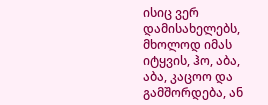ისიც ვერ დამისახელებს, მხოლოდ იმას იტყვის, ჰო, აბა, აბა, კაცოო და გამშორდება, ან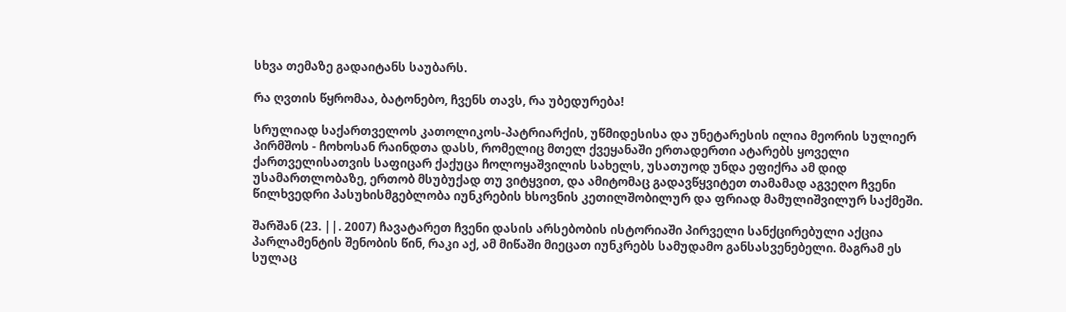სხვა თემაზე გადაიტანს საუბარს.

რა ღვთის წყრომაა, ბატონებო, ჩვენს თავს, რა უბედურება!

სრულიად საქართველოს კათოლიკოს-პატრიარქის, უწმიდესისა და უნეტარესის ილია მეორის სულიერ პირმშოს - ჩოხოსან რაინდთა დასს, რომელიც მთელ ქვეყანაში ერთადერთი ატარებს ყოველი ქართველისათვის საფიცარ ქაქუცა ჩოლოყაშვილის სახელს, უსათუოდ უნდა ეფიქრა ამ დიდ უსამართლობაზე, ერთობ მსუბუქად თუ ვიტყვით, და ამიტომაც გადავწყვიტეთ თამამად აგვეღო ჩვენი წილხვედრი პასუხისმგებლობა იუნკრების ხსოვნის კეთილშობილურ და ფრიად მამულიშვილურ საქმეში.

შარშან (23. ||. 2007) ჩავატარეთ ჩვენი დასის არსებობის ისტორიაში პირველი სანქცირებული აქცია პარლამენტის შენობის წინ, რაკი აქ, ამ მიწაში მიეცათ იუნკრებს სამუდამო განსასვენებელი. მაგრამ ეს სულაც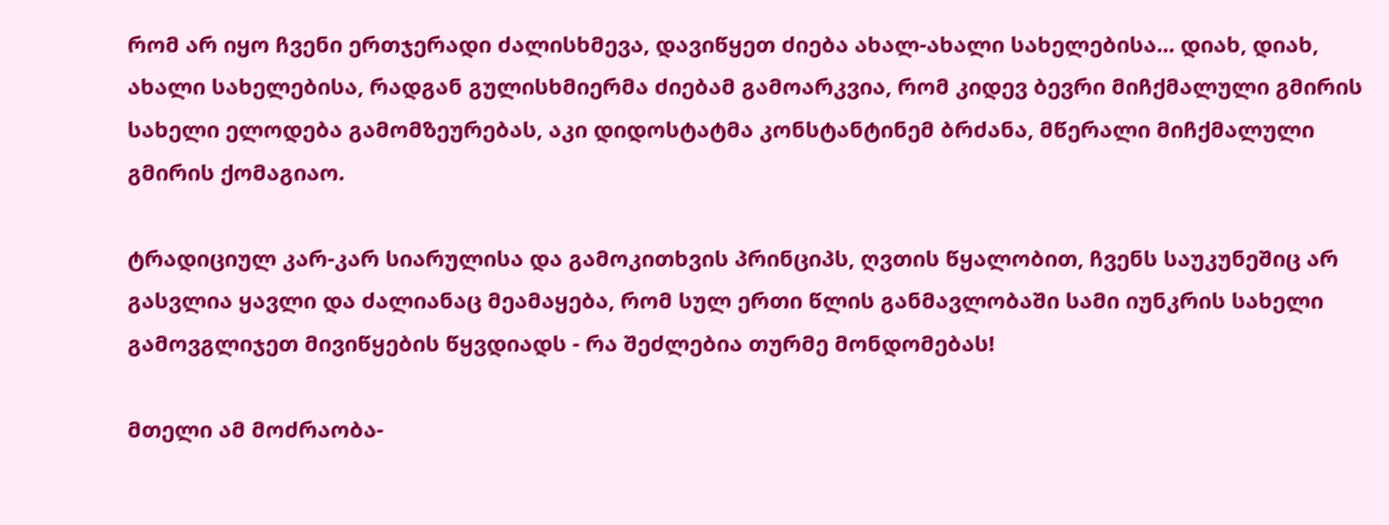რომ არ იყო ჩვენი ერთჯერადი ძალისხმევა, დავიწყეთ ძიება ახალ-ახალი სახელებისა... დიახ, დიახ, ახალი სახელებისა, რადგან გულისხმიერმა ძიებამ გამოარკვია, რომ კიდევ ბევრი მიჩქმალული გმირის სახელი ელოდება გამომზეურებას, აკი დიდოსტატმა კონსტანტინემ ბრძანა, მწერალი მიჩქმალული გმირის ქომაგიაო.

ტრადიციულ კარ-კარ სიარულისა და გამოკითხვის პრინციპს, ღვთის წყალობით, ჩვენს საუკუნეშიც არ გასვლია ყავლი და ძალიანაც მეამაყება, რომ სულ ერთი წლის განმავლობაში სამი იუნკრის სახელი გამოვგლიჯეთ მივიწყების წყვდიადს - რა შეძლებია თურმე მონდომებას!

მთელი ამ მოძრაობა-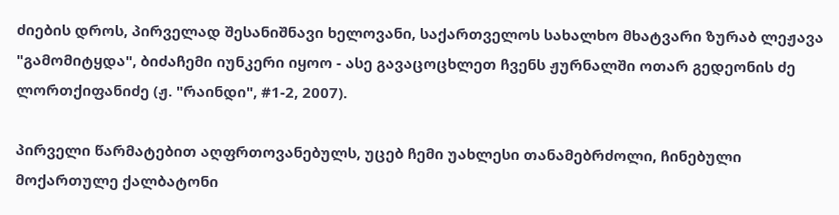ძიების დროს, პირველად შესანიშნავი ხელოვანი, საქართველოს სახალხო მხატვარი ზურაბ ლეჟავა "გამომიტყდა", ბიძაჩემი იუნკერი იყოო - ასე გავაცოცხლეთ ჩვენს ჟურნალში ოთარ გედეონის ძე ლორთქიფანიძე (ჟ. "რაინდი", #1-2, 2007).

პირველი წარმატებით აღფრთოვანებულს, უცებ ჩემი უახლესი თანამებრძოლი, ჩინებული მოქართულე ქალბატონი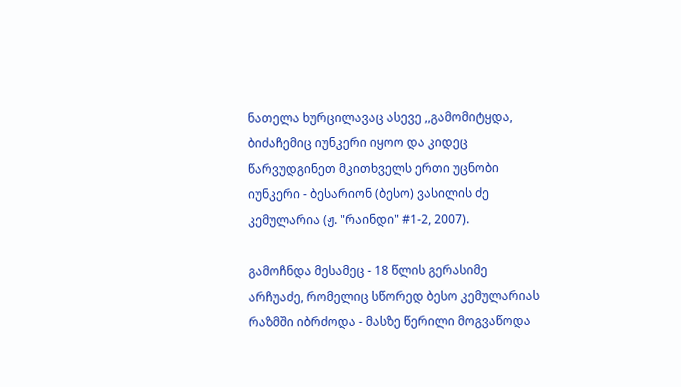ნათელა ხურცილავაც ასევე ,,გამომიტყდა, ბიძაჩემიც იუნკერი იყოო და კიდეც წარვუდგინეთ მკითხველს ერთი უცნობი იუნკერი - ბესარიონ (ბესო) ვასილის ძე კემულარია (ჟ. "რაინდი" #1-2, 2007).

გამოჩნდა მესამეც - 18 წლის გერასიმე არჩუაძე, რომელიც სწორედ ბესო კემულარიას რაზმში იბრძოდა - მასზე წერილი მოგვაწოდა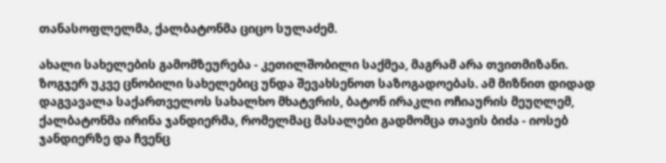თანასოფლელმა, ქალბატონმა ციცო სულაძემ.

ახალი სახელების გამომზეურება - კეთილშობილი საქმეა, მაგრამ არა თვითმიზანი. ზოგჯერ უკვე ცნობილი სახელებიც უნდა შევახსენოთ საზოგადოებას. ამ მიზნით დიდად დაგვავალა საქართველოს სახალხო მხატვრის, ბატონ ირაკლი ოჩიაურის მეუღლემ, ქალბატონმა ირინა ჯანდიერმა, რომელმაც მასალები გადმომცა თავის ბიძა - იოსებ ჯანდიერზე და ჩვენც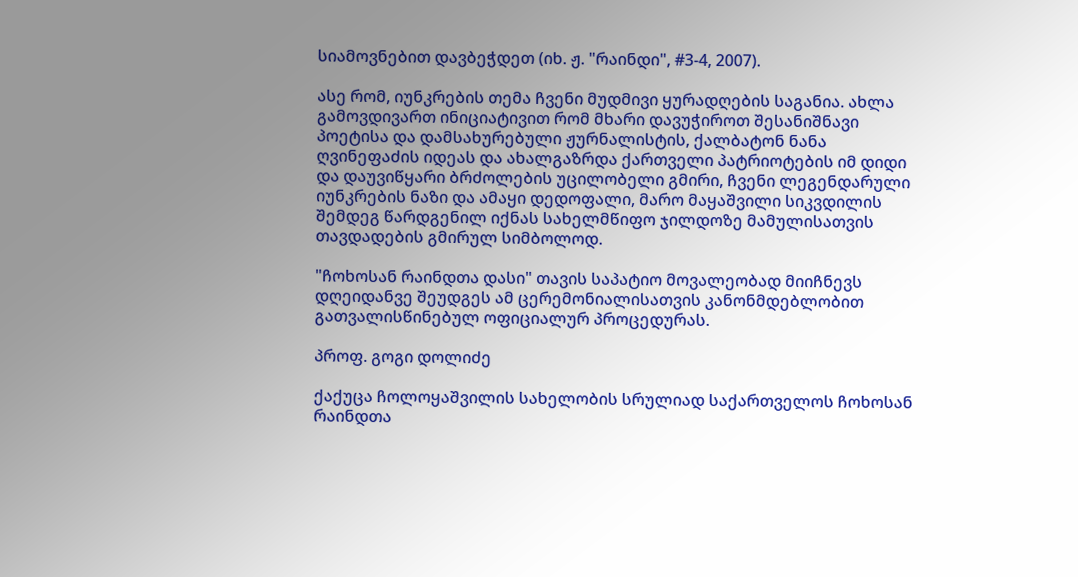სიამოვნებით დავბეჭდეთ (იხ. ჟ. "რაინდი", #3-4, 2007).

ასე რომ, იუნკრების თემა ჩვენი მუდმივი ყურადღების საგანია. ახლა გამოვდივართ ინიციატივით რომ მხარი დავუჭიროთ შესანიშნავი პოეტისა და დამსახურებული ჟურნალისტის, ქალბატონ ნანა ღვინეფაძის იდეას და ახალგაზრდა ქართველი პატრიოტების იმ დიდი და დაუვიწყარი ბრძოლების უცილობელი გმირი, ჩვენი ლეგენდარული იუნკრების ნაზი და ამაყი დედოფალი, მარო მაყაშვილი სიკვდილის შემდეგ წარდგენილ იქნას სახელმწიფო ჯილდოზე მამულისათვის თავდადების გმირულ სიმბოლოდ.

"ჩოხოსან რაინდთა დასი" თავის საპატიო მოვალეობად მიიჩნევს დღეიდანვე შეუდგეს ამ ცერემონიალისათვის კანონმდებლობით გათვალისწინებულ ოფიციალურ პროცედურას.

პროფ. გოგი დოლიძე

ქაქუცა ჩოლოყაშვილის სახელობის სრულიად საქართველოს ჩოხოსან რაინდთა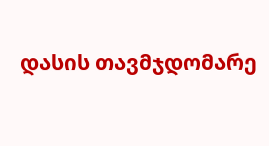დასის თავმჯდომარე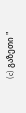(c) გაზეთი "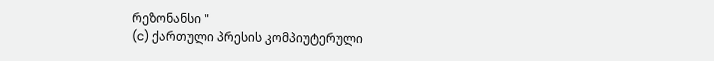რეზონანსი "
(c) ქართული პრესის კომპიუტერული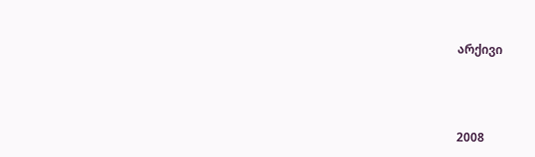არქივი



2008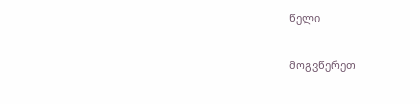წელი

მოგვწერეთ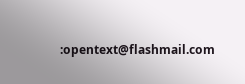:opentext@flashmail.com